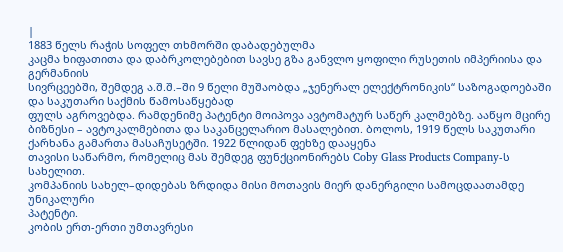|
1883 წელს რაჭის სოფელ თხმორში დაბადებულმა
კაცმა ხიფათითა და დაბრკოლებებით სავსე გზა განვლო ყოფილი რუსეთის იმპერიისა და გერმანიის
სივრცეებში, შემდეგ ა.შ.შ.–ში 9 წელი მუშაობდა „ჯენერალ ელექტრონიკის“ საზოგადოებაში და საკუთარი საქმის წამოსაწყებად
ფულს აგროვებდა. რამდენიმე პატენტი მოიპოვა ავტომატურ საწერ კალმებზე. ააწყო მცირე
ბიზნესი – ავტოკალმებითა და საკანცელარიო მასალებით. ბოლოს, 1919 წელს საკუთარი ქარხანა გამართა მასაჩუსეტში. 1922 წლიდან ფეხზე დააყენა
თავისი საწარმო, რომელიც მას შემდეგ ფუნქციონირებს Coby Glass Products Company-ს სახელით.
კომპანიის სახელ–დიდებას ზრდიდა მისი მოთავის მიერ დანერგილი სამოცდაათამდე უნიკალური
პატენტი.
კობის ერთ-ერთი უმთავრესი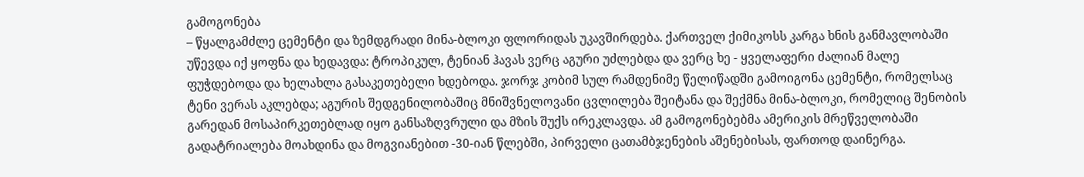გამოგონება
– წყალგამძლე ცემენტი და ზემდგრადი მინა-ბლოკი ფლორიდას უკავშირდება. ქართველ ქიმიკოსს კარგა ხნის განმავლობაში უწევდა იქ ყოფნა და ხედავდა: ტროპიკულ, ტენიან ჰავას ვერც აგური უძლებდა და ვერც ხე - ყველაფერი ძალიან მალე ფუჭდებოდა და ხელახლა გასაკეთებელი ხდებოდა. ჯორჯ კობიმ სულ რამდენიმე წელიწადში გამოიგონა ცემენტი, რომელსაც ტენი ვერას აკლებდა; აგურის შედგენილობაშიც მნიშვნელოვანი ცვლილება შეიტანა და შექმნა მინა-ბლოკი, რომელიც შენობის გარედან მოსაპირკეთებლად იყო განსაზღვრული და მზის შუქს ირეკლავდა. ამ გამოგონებებმა ამერიკის მრეწველობაში გადატრიალება მოახდინა და მოგვიანებით -30-იან წლებში, პირველი ცათამბჯენების აშენებისას, ფართოდ დაინერგა.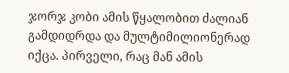ჯორჯ კობი ამის წყალობით ძალიან გამდიდრდა და მულტიმილიონერად იქცა. პირველი, რაც მან ამის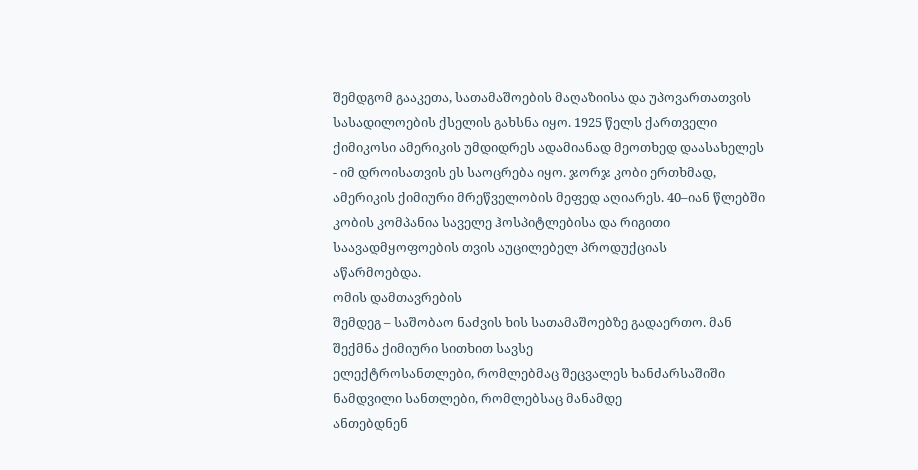შემდგომ გააკეთა, სათამაშოების მაღაზიისა და უპოვართათვის სასადილოების ქსელის გახსნა იყო. 1925 წელს ქართველი ქიმიკოსი ამერიკის უმდიდრეს ადამიანად მეოთხედ დაასახელეს - იმ დროისათვის ეს საოცრება იყო. ჯორჯ კობი ერთხმად, ამერიკის ქიმიური მრეწველობის მეფედ აღიარეს. 40–იან წლებში
კობის კომპანია საველე ჰოსპიტლებისა და რიგითი საავადმყოფოების თვის აუცილებელ პროდუქციას
აწარმოებდა.
ომის დამთავრების
შემდეგ – საშობაო ნაძვის ხის სათამაშოებზე გადაერთო. მან შექმნა ქიმიური სითხით სავსე
ელექტროსანთლები, რომლებმაც შეცვალეს ხანძარსაშიში ნამდვილი სანთლები, რომლებსაც მანამდე
ანთებდნენ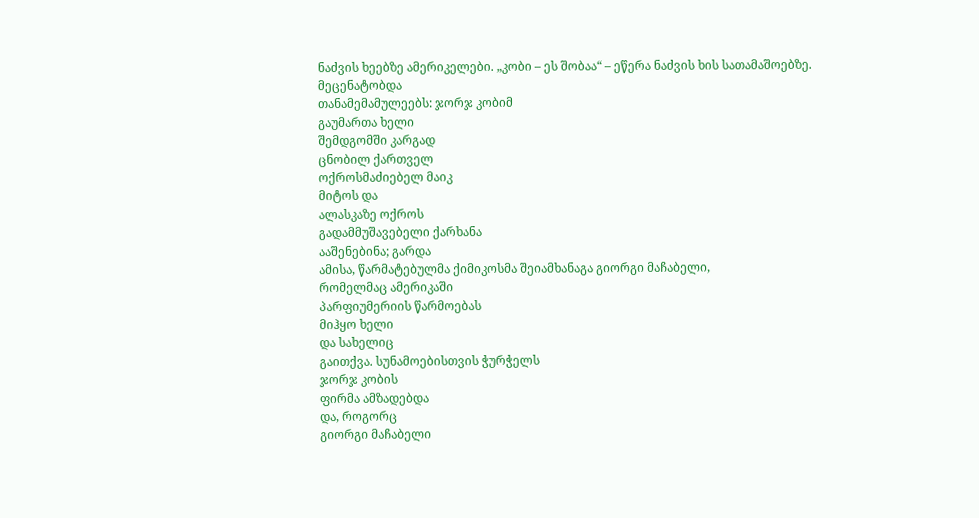ნაძვის ხეებზე ამერიკელები. „კობი – ეს შობაა“ – ეწერა ნაძვის ხის სათამაშოებზე.
მეცენატობდა
თანამემამულეებს: ჯორჯ კობიმ
გაუმართა ხელი
შემდგომში კარგად
ცნობილ ქართველ
ოქროსმაძიებელ მაიკ
მიტოს და
ალასკაზე ოქროს
გადამმუშავებელი ქარხანა
ააშენებინა; გარდა
ამისა, წარმატებულმა ქიმიკოსმა შეიამხანაგა გიორგი მაჩაბელი,
რომელმაც ამერიკაში
პარფიუმერიის წარმოებას
მიჰყო ხელი
და სახელიც
გაითქვა. სუნამოებისთვის ჭურჭელს
ჯორჯ კობის
ფირმა ამზადებდა
და, როგორც
გიორგი მაჩაბელი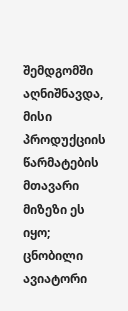შემდგომში აღნიშნავდა, მისი პროდუქციის წარმატების მთავარი
მიზეზი ეს
იყო; ცნობილი ავიატორი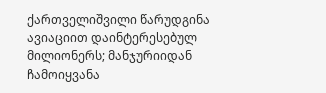ქართველიშვილი წარუდგინა ავიაციით დაინტერესებულ მილიონერს; მანჯურიიდან ჩამოიყვანა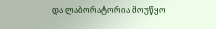და ლაბორატორია მოუწყო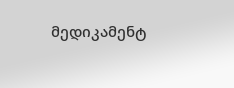მედიკამენტ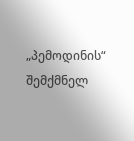„პემოდინის“ შემქმნელ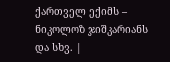ქართველ ექიმს – ნიკოლოზ ჯიშკარიანს
და სხვ. |